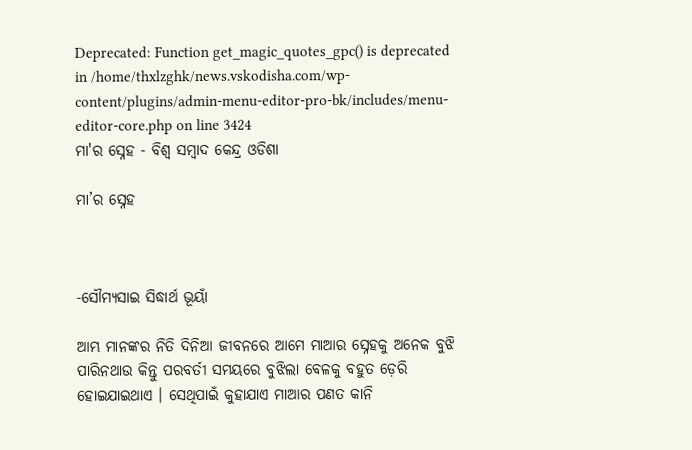Deprecated: Function get_magic_quotes_gpc() is deprecated in /home/thxlzghk/news.vskodisha.com/wp-content/plugins/admin-menu-editor-pro-bk/includes/menu-editor-core.php on line 3424
ମା'ର ସ୍ନେହ - ବିଶ୍ୱ ସମ୍ବାଦ କେନ୍ଦ୍ର ଓଡିଶା

ମା’ର ସ୍ନେହ



-ସୌମ୍ୟସାଇ ସିଦ୍ଧାର୍ଥ ଭୂୟାଁ

ଆମ୍ଭ ମାନଙ୍କର ନିତି ଦିନିଆ ଜୀବନରେ ଆମେ ମାଆର ସ୍ନେହକୁ ଅନେକ ବୁଝି ପାରିନଥାଉ କିନ୍ତୁ ପରବର୍ତୀ ସମୟରେ ବୁଝିଲା ବେଳକୁ ବହୁତ ଡ଼େରି ହୋଇଯାଇଥାଏ । ସେଥିପାଇଁ କୁହାଯାଏ ମାଆର ପଣତ କାନି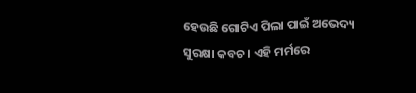ହେଉଛି ଗୋଟିଏ ପିଲା ପାଇଁ ଅଭେଦ୍ୟ ସୁରକ୍ଷା କବଚ । ଏହି ମର୍ମରେ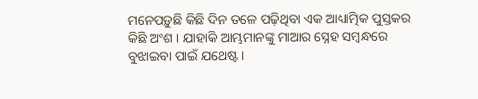ମନେପଡ଼ୁଛି କିଛି ଦିନ ତଳେ ପଢ଼ିଥିବା ଏକ ଆଧ୍ୟାତ୍ମିକ ପୁସ୍ତକର କିଛି ଅଂଶ । ଯାହାକି ଆମ୍ଭମାନଙ୍କୁ ମାଆର ସ୍ନେହ ସମ୍ବନ୍ଧରେ ବୁଝାଇବା ପାଇଁ ଯଥେଷ୍ଟ ।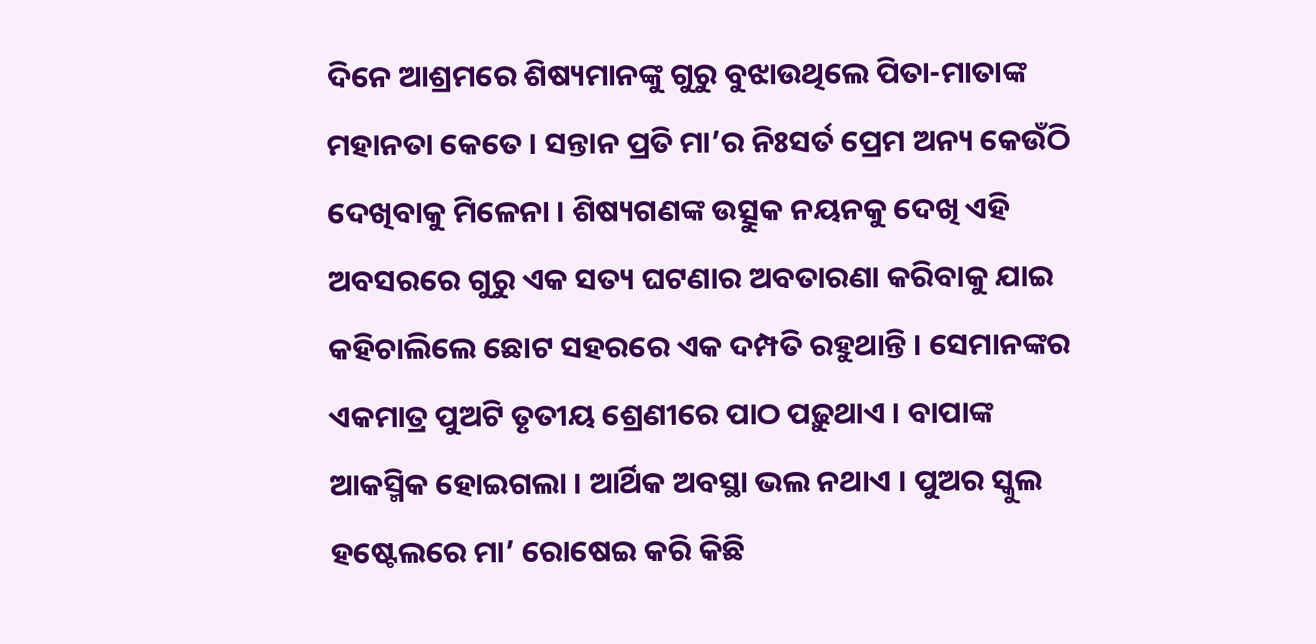ଦିନେ ଆଶ୍ରମରେ ଶିଷ୍ୟମାନଙ୍କୁ ଗୁରୁ ବୁଝାଉଥିଲେ ପିତା-ମାତାଙ୍କ ମହାନତା କେତେ । ସନ୍ତାନ ପ୍ରତି ମା’ର ନିଃସର୍ତ ପ୍ରେମ ଅନ୍ୟ କେଉଁଠି ଦେଖିବାକୁ ମିଳେନା । ଶିଷ୍ୟଗଣଙ୍କ ଉତ୍ସୁକ ନୟନକୁ ଦେଖି ଏହି ଅବସରରେ ଗୁରୁ ଏକ ସତ୍ୟ ଘଟଣାର ଅବତାରଣା କରିବାକୁ ଯାଇ କହିଚାଲିଲେ ଛୋଟ ସହରରେ ଏକ ଦମ୍ପତି ରହୁଥାନ୍ତି । ସେମାନଙ୍କର ଏକମାତ୍ର ପୁଅଟି ତୃତୀୟ ଶ୍ରେଣୀରେ ପାଠ ପଢ଼ୁଥାଏ । ବାପାଙ୍କ ଆକସ୍ମିକ ହୋଇଗଲା । ଆର୍ଥିକ ଅବସ୍ଥା ଭଲ ନଥାଏ । ପୁଅର ସ୍କୁଲ ହଷ୍ଟେଲରେ ମା’ ରୋଷେଇ କରି କିଛି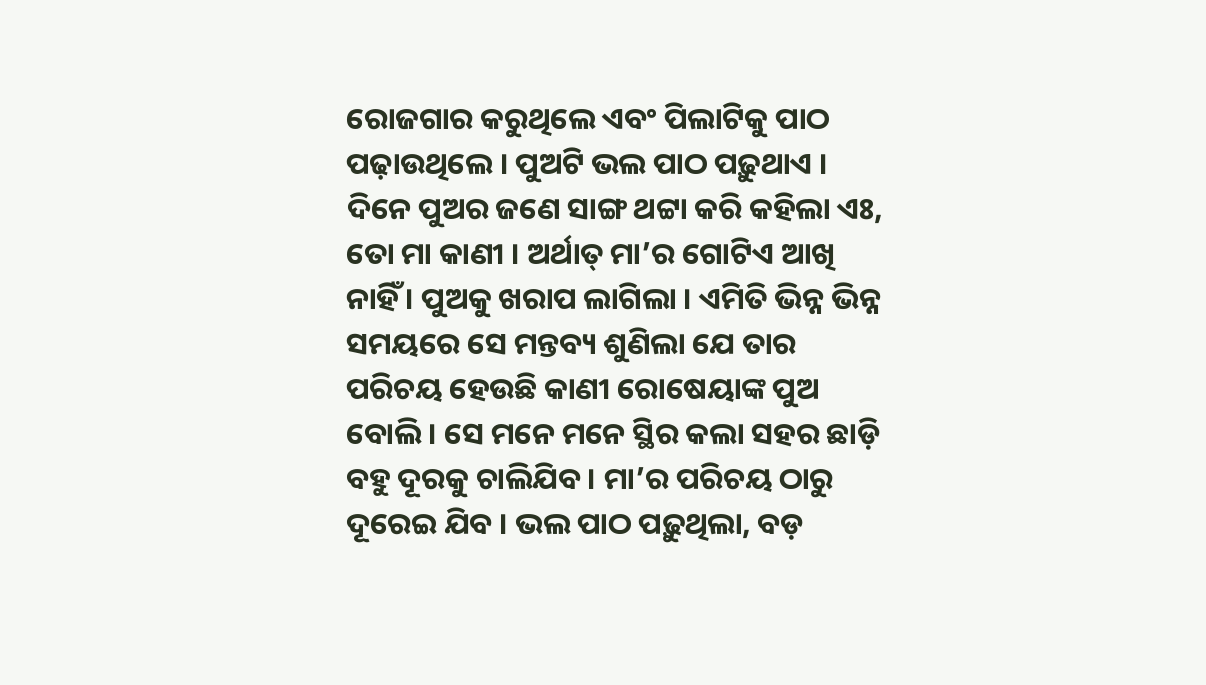ରୋଜଗାର କରୁଥିଲେ ଏବଂ ପିଲାଟିକୁ ପାଠ ପଢ଼ାଉଥିଲେ । ପୁଅଟି ଭଲ ପାଠ ପଢ଼ୁଥାଏ । ଦିନେ ପୁଅର ଜଣେ ସାଙ୍ଗ ଥଟ୍ଟା କରି କହିଲା ଏଃ, ତୋ ମା କାଣୀ । ଅର୍ଥାତ୍ ମା’ର ଗୋଟିଏ ଆଖି ନାହିଁ । ପୁଅକୁ ଖରାପ ଲାଗିଲା । ଏମିତି ଭିନ୍ନ ଭିନ୍ନ ସମୟରେ ସେ ମନ୍ତବ୍ୟ ଶୁଣିଲା ଯେ ତାର ପରିଚୟ ହେଉଛି କାଣୀ ରୋଷେୟାଙ୍କ ପୁଅ ବୋଲି । ସେ ମନେ ମନେ ସ୍ଥିର କଲା ସହର ଛାଡ଼ି ବହୁ ଦୂରକୁ ଚାଲିଯିବ । ମା’ର ପରିଚୟ ଠାରୁ ଦୂରେଇ ଯିବ । ଭଲ ପାଠ ପଢ଼ୁଥିଲା, ବଡ଼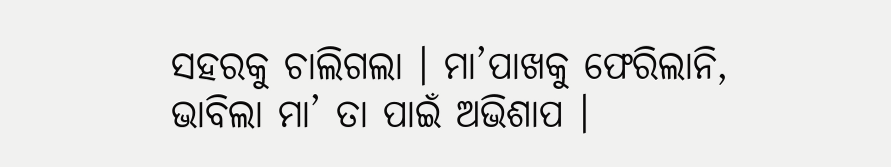ସହରକୁ ଚାଲିଗଲା । ମା’ପାଖକୁ ଫେରିଲାନି, ଭାବିଲା ମା’ ତା ପାଇଁ ଅଭିଶାପ ।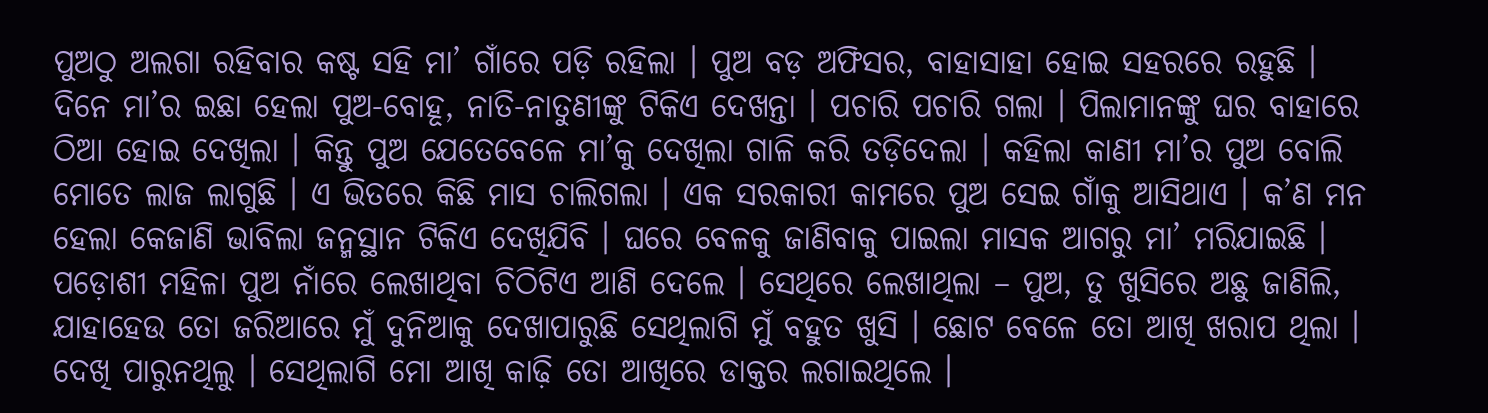ପୁଅଠୁ ଅଲଗା ରହିବାର କଷ୍ଟ ସହି ମା’ ଗାଁରେ ପଡ଼ି ରହିଲା । ପୁଅ ବଡ଼ ଅଫିସର, ବାହାସାହା ହୋଇ ସହରରେ ରହୁଛି । ଦିନେ ମା’ର ଇଛା ହେଲା ପୁଅ-ବୋହୂ, ନାତି-ନାତୁଣୀଙ୍କୁ ଟିକିଏ ଦେଖନ୍ତା । ପଚାରି ପଚାରି ଗଲା । ପିଲାମାନଙ୍କୁ ଘର ବାହାରେ ଠିଆ ହୋଇ ଦେଖିଲା । କିନ୍ତୁ ପୁଅ ଯେତେବେଳେ ମା’କୁ ଦେଖିଲା ଗାଳି କରି ତଡ଼ିଦେଲା । କହିଲା କାଣୀ ମା’ର ପୁଅ ବୋଲି ମୋତେ ଲାଜ ଲାଗୁଛି । ଏ ଭିତରେ କିଛି ମାସ ଚାଲିଗଲା । ଏକ ସରକାରୀ କାମରେ ପୁଅ ସେଇ ଗାଁକୁ ଆସିଥାଏ । କ’ଣ ମନ ହେଲା କେଜାଣି ଭାବିଲା ଜନ୍ମସ୍ଥାନ ଟିକିଏ ଦେଖିଯିବି । ଘରେ ବେଳକୁ ଜାଣିବାକୁ ପାଇଲା ମାସକ ଆଗରୁ ମା’ ମରିଯାଇଛି । ପଡ଼ୋଶୀ ମହିଳା ପୁଅ ନାଁରେ ଲେଖାଥିବା ଚିଠିଟିଏ ଆଣି ଦେଲେ । ସେଥିରେ ଲେଖାଥିଲା – ପୁଅ, ତୁ ଖୁସିରେ ଅଛୁ ଜାଣିଲି, ଯାହାହେଉ ତୋ ଜରିଆରେ ମୁଁ ଦୁନିଆକୁ ଦେଖାପାରୁଛି ସେଥିଲାଗି ମୁଁ ବହୁତ ଖୁସି । ଛୋଟ ବେଳେ ତୋ ଆଖି ଖରାପ ଥିଲା । ଦେଖି ପାରୁନଥିଲୁ । ସେଥିଲାଗି ମୋ ଆଖି କାଢ଼ି ତୋ ଆଖିରେ ଡାକ୍ତର ଲଗାଇଥିଲେ ।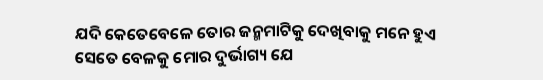ଯଦି କେତେବେଳେ ତୋର ଜନ୍ମମାଟିକୁ ଦେଖିବାକୁ ମନେ ହୁଏ ସେତେ ବେଳକୁ ମୋର ଦୁର୍ଭାଗ୍ୟ ଯେ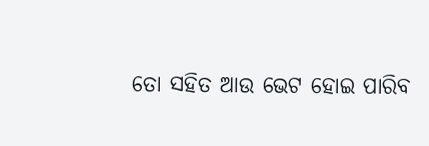ତୋ ସହିତ ଆଉ ଭେଟ ହୋଇ ପାରିବ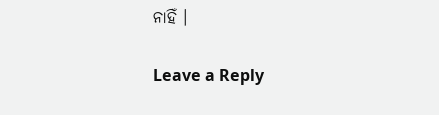ନାହିଁ ।

Leave a Reply